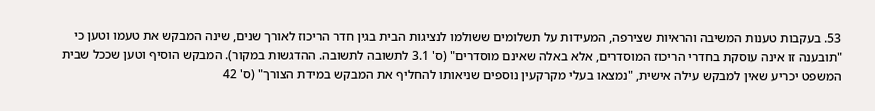53. בעקבות טענות המשיבה והראיות שצירפה, המעידות על תשלומים ששולמו לנציגות הבית בגין חדר הריכוז לאורך שנים, שינה המבקש את טעמו וטען כי "תובענה זו אינה עוסקת בחדרי הריכוז המוסדרים, אלא באלה שאינם מוסדרים" (ס' 3.1 לתשובה לתשובה. ההדגשות במקור). המבקש הוסיף וטען שככל שבית המשפט יכריע שאין למבקש עילה אישית, "נמצאו בעלי מקרקעין נוספים שניאותו להחליף את המבקש במידת הצורך" (ס' 42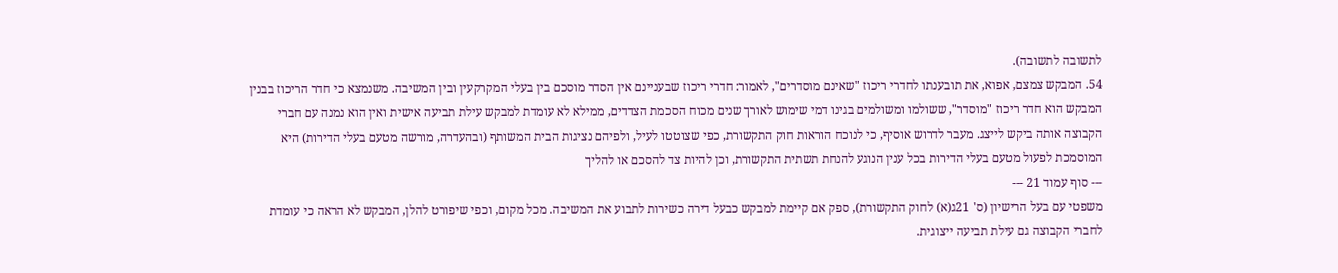לתשובה לתשובה).
54. המבקש צמצם, אפוא, את תובענתו לחדרי ריכוז "שאינם מוסדרים", לאמור: חדרי ריכוז שבעניינם אין הסדר מוסכם בין בעלי המקרקעין ובין המשיבה. משנמצא כי חדר הריכוז בבנין המבקש הוא חדר ריכוז "מוסדר", ששולמו ומשולמים בגינו דמי שימוש לאורך שנים מכוח הסכמת הצדדים, ממילא לא עומדת למבקש עילת תביעה אישית ואין הוא נמנה עם חברי הקבוצה אותה ביקש לייצג. מעבר לדרוש אוסיף, כי לנוכח הוראות חוק התקשורת, כפי שצוטטו לעיל, ולפיהם נציגות הבית המשותף (ובהעדרה, מורשה מטעם בעלי הדירות) היא המוסמכת לפעול מטעם בעלי הדירות בכל ענין הנוגע להנחת תשתית התקשורת, וכן להיות צד להסכם או להליך
--- סוף עמוד 21 ---
משפטי עם בעל הרישיון (ס' 21ג(א) לחוק התקשורת), ספק אם קיימת למבקש כבעל דירה כשירות לתבוע את המשיבה. מכל מקום, וכפי שיפורט להלן, המבקש לא הראה כי עומדת לחברי הקבוצה גם עילת תביעה ייצוגית.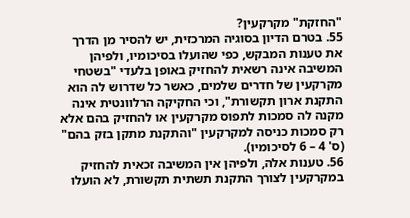"החזקת" מקרקעין?
55. בטרם הדיון בסוגיה המרכזית, יש להסיר מן הדרך את טענות המבקש, כפי שהועלו בסיכומיו, ולפיהן המשיבה אינה רשאית להחזיק באופן בלעדי "בשטחי מקרקעין של חדרים שלמים, כאשר כל שדרוש לה הוא התקנת ארון תקשורת", וכי החקיקה הרלוונטית אינה מקנה לה סמכות לתפוס מקרקעין או להחזיק בהם אלא רק סמכות כניסה למקרקעין "והתקנת מתקן בזק בהם" (ס' 4 – 6 לסיכומיו).
56. טענות אלה, ולפיהן אין המשיבה זכאית להחזיק במקרקעין לצורך התקנת תשתית תקשורת, לא הועלו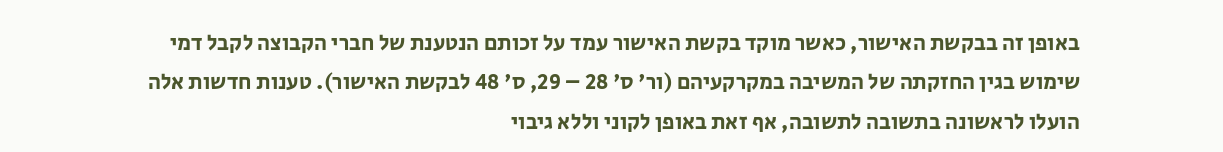באופן זה בבקשת האישור, כאשר מוקד בקשת האישור עמד על זכותם הנטענת של חברי הקבוצה לקבל דמי שימוש בגין החזקתה של המשיבה במקרקעיהם (ור' ס' 28 – 29, ס' 48 לבקשת האישור). טענות חדשות אלה הועלו לראשונה בתשובה לתשובה, אף זאת באופן לקוני וללא גיבוי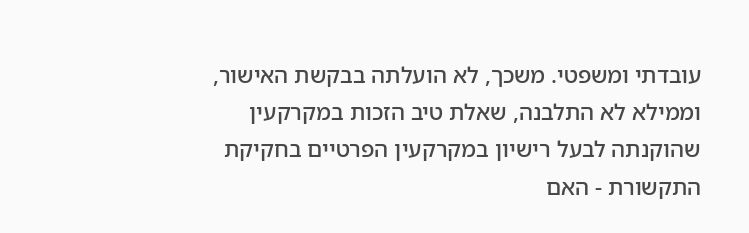עובדתי ומשפטי. משכך, לא הועלתה בבקשת האישור, וממילא לא התלבנה, שאלת טיב הזכות במקרקעין שהוקנתה לבעל רישיון במקרקעין הפרטיים בחקיקת התקשורת - האם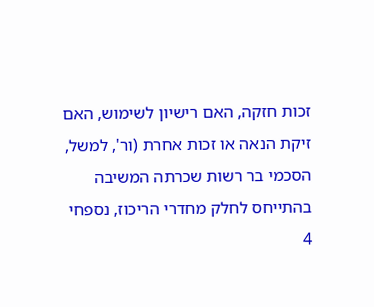זכות חזקה, האם רישיון לשימוש, האם זיקת הנאה או זכות אחרת (ור', למשל, הסכמי בר רשות שכרתה המשיבה בהתייחס לחלק מחדרי הריכוז, נספחי 4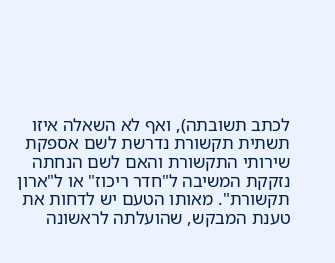לכתב תשובתה), ואף לא השאלה איזו תשתית תקשורת נדרשת לשם אספקת שירותי התקשורת והאם לשם הנחתה נזקקת המשיבה ל"חדר ריכוז" או ל"ארון תקשורת". מאותו הטעם יש לדחות את טענת המבקש, שהועלתה לראשונה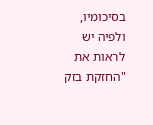בסיכומיו, ולפיה יש לראות את "החזקת בזק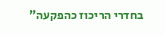בחדרי הריכוז כהפקעה"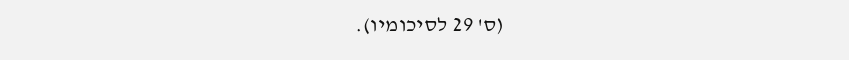(ס' 29 לסיכומיו).